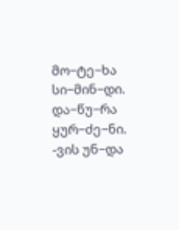მო−ტე−ხა სი−მინ−დი. და−წუ−რა ყურ−ძე−ნი.
-ვის უნ−და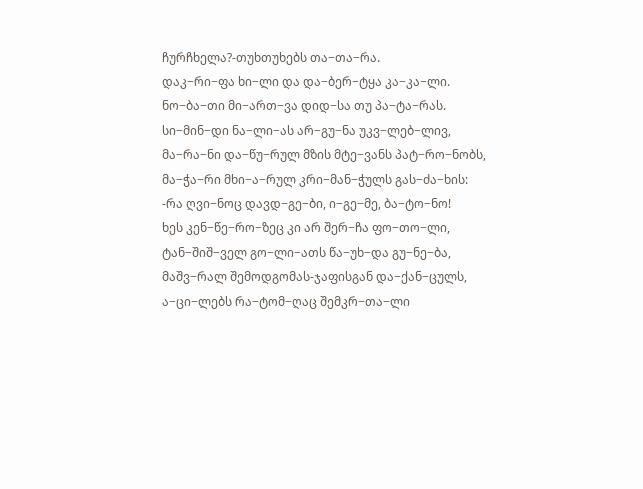ჩურჩხელა?-თუხთუხებს თა−თა−რა.
დაკ−რი−ფა ხი−ლი და და−ბერ−ტყა კა−კა−ლი.
ნო−ბა−თი მი−ართ−ვა დიდ−სა თუ პა−ტა−რას.
სი−მინ−დი ნა−ლი−ას არ−გუ−ნა უკვ−ლებ−ლივ,
მა−რა−ნი და−წუ−რულ მზის მტე−ვანს პატ−რო−ნობს,
მა−ჭა−რი მხი−ა−რულ კრი−მან−ჭულს გას−ძა−ხის:
-რა ღვი−ნოც დავდ−გე−ბი, ი−გე−მე, ბა−ტო−ნო!
ხეს კენ−წე−რო−ზეც კი არ შერ−ჩა ფო−თო−ლი,
ტან−შიშ−ველ გო−ლი−ათს წა−უხ−და გუ−ნე−ბა,
მაშვ−რალ შემოდგომას-ჯაფისგან და−ქან−ცულს,
ა−ცი−ლებს რა−ტომ−ღაც შემკრ−თა−ლი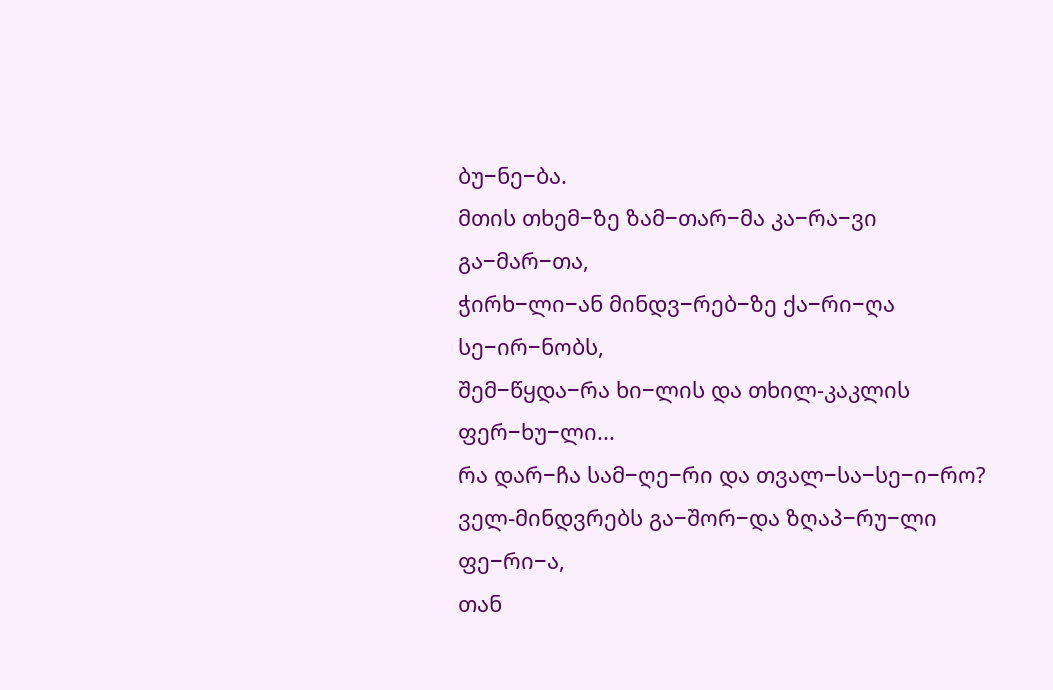ბუ−ნე−ბა.
მთის თხემ−ზე ზამ−თარ−მა კა−რა−ვი გა−მარ−თა,
ჭირხ−ლი−ან მინდვ−რებ−ზე ქა−რი−ღა სე−ირ−ნობს,
შემ−წყდა−რა ხი−ლის და თხილ-კაკლის ფერ−ხუ−ლი...
რა დარ−ჩა სამ−ღე−რი და თვალ−სა−სე−ი−რო?
ველ-მინდვრებს გა−შორ−და ზღაპ−რუ−ლი ფე−რი−ა,
თან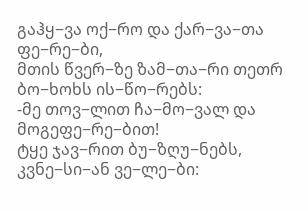გაჰყ−ვა ოქ−რო და ქარ−ვა−თა ფე−რე−ბი,
მთის წვერ−ზე ზამ−თა−რი თეთრ ბო−ხოხს ის−წო−რებს:
-მე თოვ−ლით ჩა−მო−ვალ და მოგეფე−რე−ბით!
ტყე ჯავ−რით ბუ−ზღუ−ნებს, კვნე−სი−ან ვე−ლე−ბი: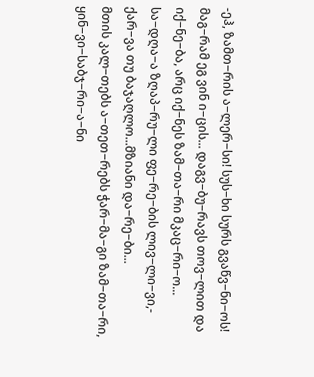-ეჰ, ზამთ−რის ა−ლერ−სი! სუს−ხი სურს გვაწვ−ნი−ოს!
მაგ−რამ ეგ ვინ ი−ცის... დაგვ−ბუ−რავს თოვ−ლით და
იქ−ნე−ბა, არც იქ−ნეს ზამ−თა−რი მკაც−რი−ო...
სა−დღა−ა ზღაპ−რუ−ლი ფე−რე−ბის ლივ−ლი−ვი,-
ქარ−ვა თუ ბაჯაღლო...მზიანი და−რე−ბი...
მთის კალ−თებს ა−თეთ−რებს ჭარ−მა−გი ზამ−თა−რი,
ყინ−ვი−საბჯ−რი−ა−ნი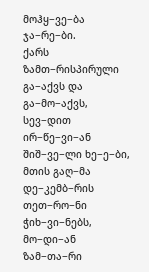მოჰყ−ვე−ბა ჯა−რე−ბი.
ქარს ზამთ−რისპირული გა−აქვს და გა−მო−აქვს,
სევ−დით ირ−წე−ვი−ან შიშ−ვე−ლი ხე−ე−ბი,
მთის გაღ−მა დე−კემბ−რის თეთ−რო−ნი ჭიხ−ვი−ნებს,
მო−დი−ან ზამ−თა−რი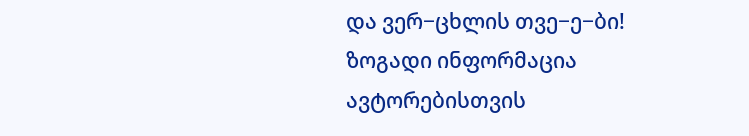და ვერ−ცხლის თვე−ე−ბი!
ზოგადი ინფორმაცია
ავტორებისთვის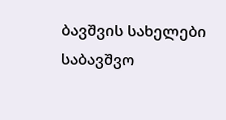ბავშვის სახელები
საბავშვო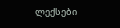ლექსები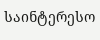საინტერესო